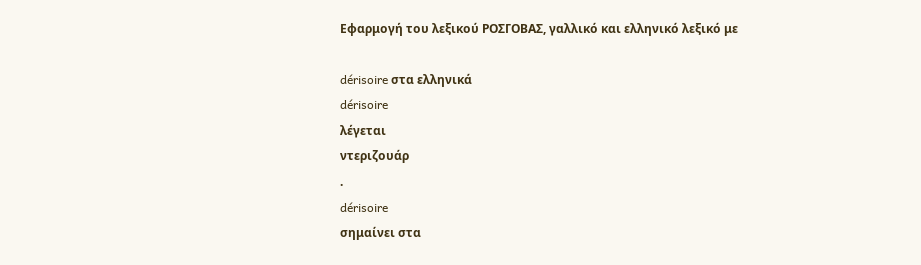Εφαρμογή του λεξικού ΡΟΣΓΟΒΑΣ, γαλλικό και ελληνικό λεξικό με

dérisoire στα ελληνικά
dérisoire
λέγεται
ντεριζουάρ
.
dérisoire
σημαίνει στα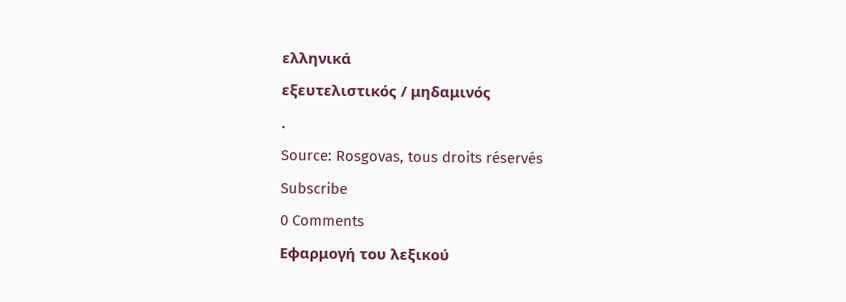ελληνικά
εξευτελιστικός / μηδαμινός
.
Source: Rosgovas, tous droits réservés
Subscribe
0 Comments
Εφαρμογή του λεξικού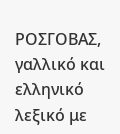ΡΟΣΓΟΒΑΣ, γαλλικό και ελληνικό λεξικό με